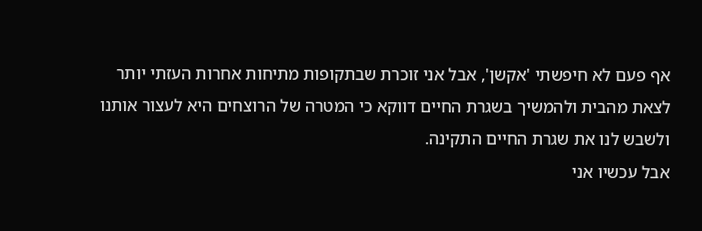אף פעם לא חיפשתי 'אקשן', אבל אני זוכרת שבתקופות מתיחות אחרות העזתי יותר לצאת מהבית ולהמשיך בשגרת החיים דווקא כי המטרה של הרוצחים היא לעצור אותנו ולשבש לנו את שגרת החיים התקינה.
אבל עכשיו אני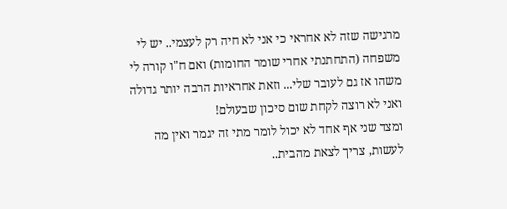מרגישה שזה לא אחראי כי אני לא חיה רק לעצמי.. יש לי משפחה (התחתנתי אחרי שומר החומות) ואם ח"ו קורה לי משהו אז גם לעובר שלי... וזאת אחראיות הרבה יותר גדולה ואני לא רוצה לקחת שום סיכון שבעולם!
ומצד שני אף אחד לא יכול לומר מתי זה יגמר ואין מה לעשות, צריך לצאת מהבית..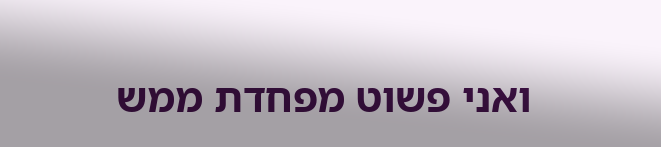ואני פשוט מפחדת ממש